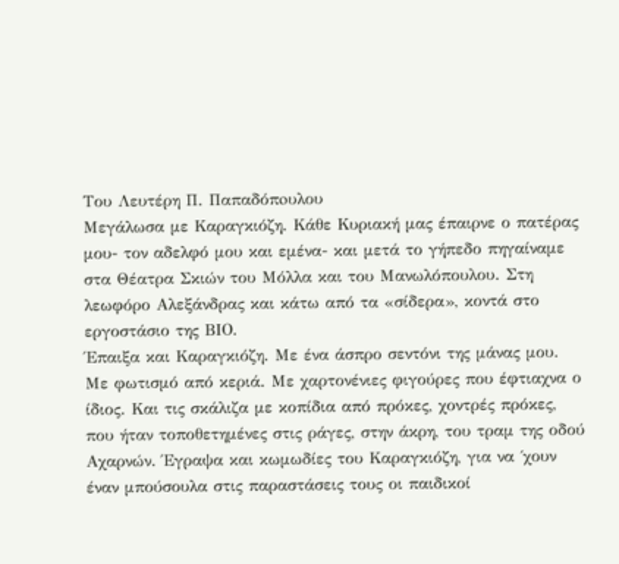Του Λευτέρη Π. Παπαδόπoυλου
Μεγάλωσα με Καραγκιόζη. Κάθε Κυριακή μας έπαιρνε ο πατέρας μου- τον αδελφό μου και εμένα- και μετά το γήπεδο πηγαίναμε στα Θέατρα Σκιών του Μόλλα και του Μανωλόπουλου. Στη λεωφόρο Αλεξάνδρας και κάτω από τα «σίδερα», κοντά στο εργοστάσιο της ΒΙΟ.
Έπαιξα και Καραγκιόζη. Με ένα άσπρο σεντόνι της μάνας μου. Με φωτισμό από κεριά. Με χαρτονένιες φιγούρες που έφτιαχνα ο ίδιος. Και τις σκάλιζα με κοπίδια από πρόκες, χοντρές πρόκες, που ήταν τοποθετημένες στις ράγες, στην άκρη, του τραμ της οδού Αχαρνών. Έγραψα και κωμωδίες του Καραγκιόζη, για να ΄χουν έναν μπούσουλα στις παραστάσεις τους οι παιδικοί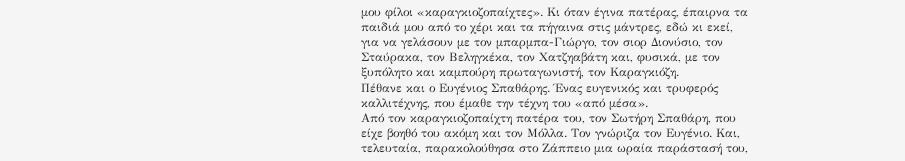μου φίλοι «καραγκιοζοπαίχτες». Κι όταν έγινα πατέρας, έπαιρνα τα παιδιά μου από το χέρι και τα πήγαινα στις μάντρες, εδώ κι εκεί, για να γελάσουν με τον μπαρμπα-Γιώργο, τον σιορ Διονύσιο, τον Σταύρακα, τον Βεληγκέκα, τον Χατζηαβάτη και, φυσικά, με τον ξυπόλητο και καμπούρη πρωταγωνιστή, τον Καραγκιόζη.
Πέθανε και ο Ευγένιος Σπαθάρης. Ένας ευγενικός και τρυφερός καλλιτέχνης, που έμαθε την τέχνη του «από μέσα».
Από τον καραγκιοζοπαίχτη πατέρα του, τον Σωτήρη Σπαθάρη, που είχε βοηθό του ακόμη και τον Μόλλα. Τον γνώριζα τον Ευγένιο. Και, τελευταία, παρακολούθησα στο Ζάππειο μια ωραία παράστασή του,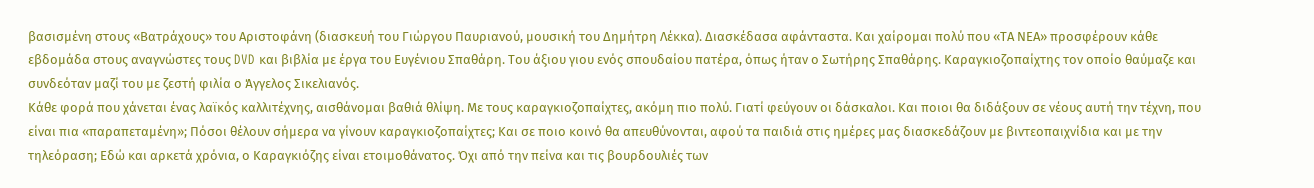βασισμένη στους «Βατράχους» του Αριστοφάνη (διασκευή του Γιώργου Παυριανού, μουσική του Δημήτρη Λέκκα). Διασκέδασα αφάνταστα. Και χαίρομαι πολύ που «ΤΑ ΝΕΑ» προσφέρουν κάθε εβδομάδα στους αναγνώστες τους DVD και βιβλία με έργα του Ευγένιου Σπαθάρη. Του άξιου γιου ενός σπουδαίου πατέρα, όπως ήταν ο Σωτήρης Σπαθάρης. Καραγκιοζοπαίχτης τον οποίο θαύμαζε και συνδεόταν μαζί του με ζεστή φιλία ο Άγγελος Σικελιανός.
Κάθε φορά που χάνεται ένας λαϊκός καλλιτέχνης, αισθάνομαι βαθιά θλίψη. Με τους καραγκιοζοπαίχτες, ακόμη πιο πολύ. Γιατί φεύγουν οι δάσκαλοι. Και ποιοι θα διδάξουν σε νέους αυτή την τέχνη, που είναι πια «παραπεταμένη»; Πόσοι θέλουν σήμερα να γίνουν καραγκιοζοπαίχτες; Και σε ποιο κοινό θα απευθύνονται, αφού τα παιδιά στις ημέρες μας διασκεδάζουν με βιντεοπαιχνίδια και με την τηλεόραση; Εδώ και αρκετά χρόνια, ο Καραγκιόζης είναι ετοιμοθάνατος. Όχι από την πείνα και τις βουρδουλιές των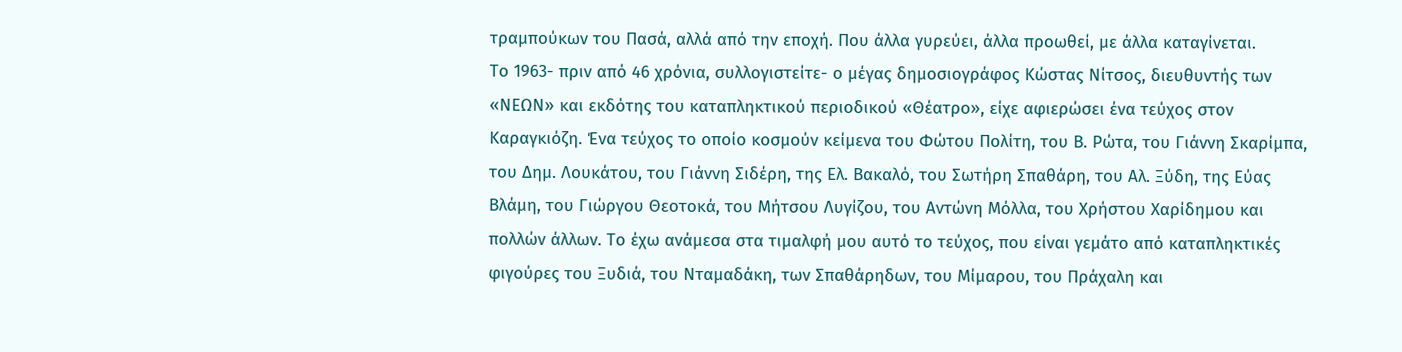τραμπούκων του Πασά, αλλά από την εποχή. Που άλλα γυρεύει, άλλα προωθεί, με άλλα καταγίνεται.
Το 1963- πριν από 46 χρόνια, συλλογιστείτε- ο μέγας δημοσιογράφος Κώστας Νίτσος, διευθυντής των «ΝΕΩΝ» και εκδότης του καταπληκτικού περιοδικού «Θέατρο», είχε αφιερώσει ένα τεύχος στον Καραγκιόζη. Ένα τεύχος το οποίο κοσμούν κείμενα του Φώτου Πολίτη, του Β. Ρώτα, του Γιάννη Σκαρίμπα, του Δημ. Λουκάτου, του Γιάννη Σιδέρη, της Ελ. Βακαλό, του Σωτήρη Σπαθάρη, του Αλ. Ξύδη, της Εύας Βλάμη, του Γιώργου Θεοτοκά, του Μήτσου Λυγίζου, του Αντώνη Μόλλα, του Χρήστου Χαρίδημου και πολλών άλλων. Το έχω ανάμεσα στα τιμαλφή μου αυτό το τεύχος, που είναι γεμάτο από καταπληκτικές φιγούρες του Ξυδιά, του Νταμαδάκη, των Σπαθάρηδων, του Μίμαρου, του Πράχαλη και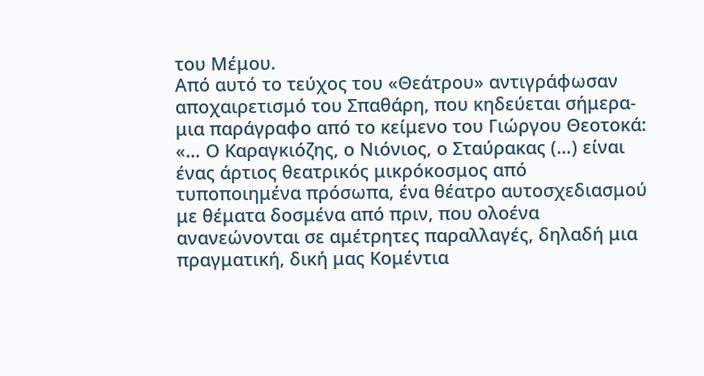του Μέμου.
Από αυτό το τεύχος του «Θεάτρου» αντιγράφωσαν αποχαιρετισμό του Σπαθάρη, που κηδεύεται σήμερα- μια παράγραφο από το κείμενο του Γιώργου Θεοτοκά: «… Ο Καραγκιόζης, ο Νιόνιος, ο Σταύρακας (…) είναι ένας άρτιος θεατρικός μικρόκοσμος από τυποποιημένα πρόσωπα, ένα θέατρο αυτοσχεδιασμού με θέματα δοσμένα από πριν, που ολοένα ανανεώνονται σε αμέτρητες παραλλαγές, δηλαδή μια πραγματική, δική μας Κομέντια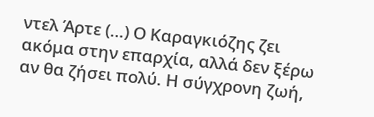ντελ Άρτε (…) Ο Καραγκιόζης ζει ακόμα στην επαρχία, αλλά δεν ξέρω αν θα ζήσει πολύ. Η σύγχρονη ζωή,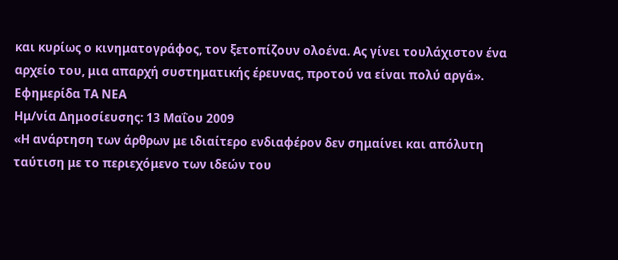και κυρίως ο κινηματογράφος, τον ξετοπίζουν ολοένα. Ας γίνει τουλάχιστον ένα αρχείο του, μια απαρχή συστηματικής έρευνας, προτού να είναι πολύ αργά».
Εφημερίδα ΤΑ ΝΕΑ
Ημ/νία Δημοσίευσης: 13 Μαΐου 2009
«Η ανάρτηση των άρθρων με ιδιαίτερο ενδιαφέρον δεν σημαίνει και απόλυτη ταύτιση με το περιεχόμενο των ιδεών του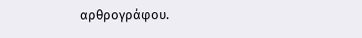αρθρογράφου.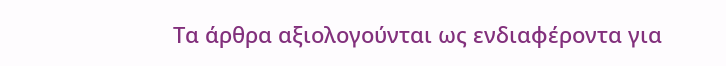Τα άρθρα αξιολογούνται ως ενδιαφέροντα για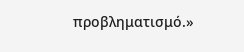προβληματισμό.»